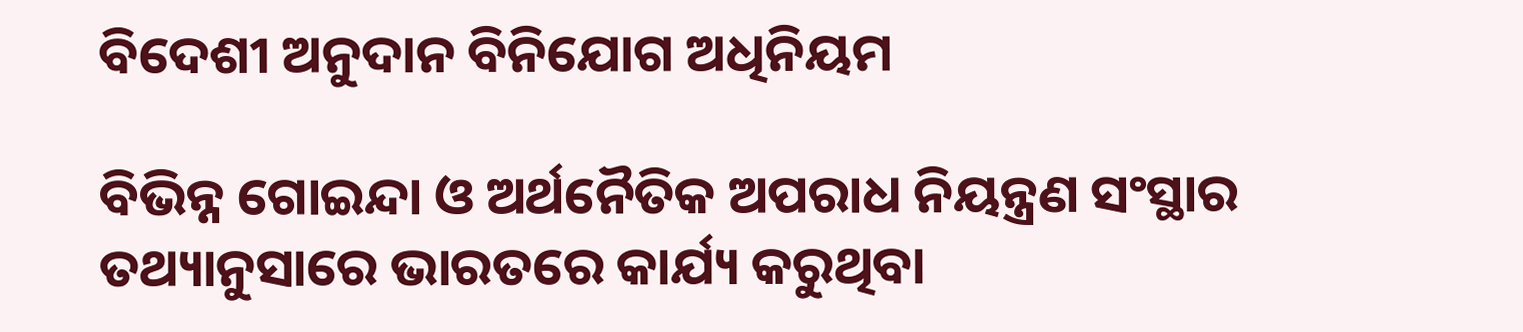ବିଦେଶୀ ଅନୁଦାନ ବିନିଯୋଗ ଅଧିନିୟମ

ବିଭିନ୍ନ ଗୋଇନ୍ଦା ଓ ଅର୍ଥନୈତିକ ଅପରାଧ ନିୟନ୍ତ୍ରଣ ସଂସ୍ଥାର ତଥ୍ୟାନୁସାରେ ଭାରତରେ କାର୍ଯ୍ୟ କରୁଥିବା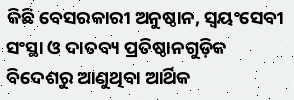କିଛି ବେସରକାରୀ ଅନୁଷ୍ଠାନ, ସ୍ବୟଂସେବୀ ସଂସ୍ଥା ଓ ଦାତବ୍ୟ ପ୍ରତିଷ୍ଠାନଗୁଡ଼ିକ ବିଦେଶରୁ ଆଣୁଥିବା ଆର୍ଥିକ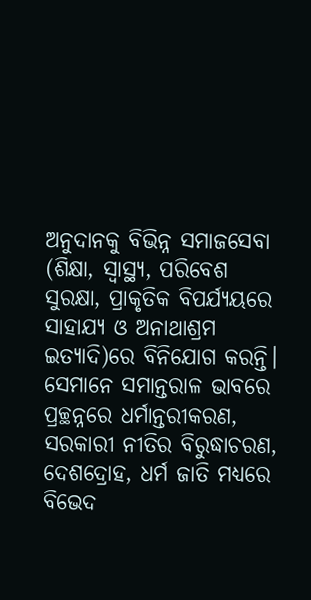ଅନୁଦାନକୁ ବିଭିନ୍ନ ସମାଜସେବା (ଶିକ୍ଷା, ସ୍ବାସ୍ଥ୍ୟ, ପରିବେଶ ସୁରକ୍ଷା, ପ୍ରାକୃତିକ ବିପର୍ଯ୍ୟୟରେ ସାହାଯ୍ୟ ଓ ଅନାଥାଶ୍ରମ ଇତ୍ୟାଦି)ରେ ବିନିଯୋଗ କରନ୍ତି। ସେମାନେ ସମାନ୍ତରାଳ ଭାବରେ ପ୍ରଚ୍ଛନ୍ନରେ ଧର୍ମାନ୍ତରୀକରଣ, ସରକାରୀ ନୀତିର ବିରୁଦ୍ଧାଚରଣ, ଦେଶଦ୍ରୋହ, ଧର୍ମ ଜାତି ମଧ୍ୟରେ ବିଭେଦ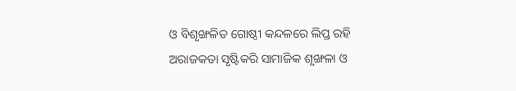ଓ ବିଶୃଙ୍ଖଳିତ ଗୋଷ୍ଠୀ କନ୍ଦଳରେ ଲିପ୍ତ ରହି ଅରାଜକତା ସୃଷ୍ଟିକରି ସାମାଜିକ ଶୃଙ୍ଖଳା ଓ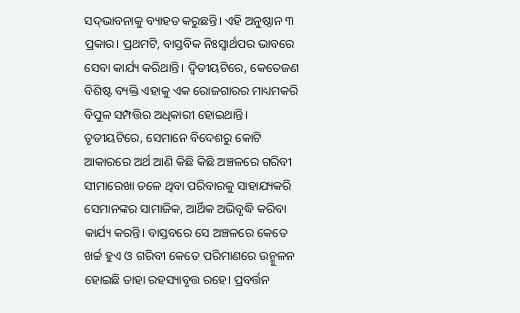ସଦ୍‌ଭାବନାକୁ ବ୍ୟାହତ କରୁଛନ୍ତି। ଏହି ଅନୁଷ୍ଠାନ ୩ ପ୍ରକାର। ପ୍ରଥମଟି, ବାସ୍ତବିକ ନିଃସ୍ବାର୍ଥପର ଭାବରେ ସେବା କାର୍ଯ୍ୟ କରିଥାନ୍ତି। ଦ୍ୱିତୀୟଟିରେ, କେତେଜଣ ବିଶିଷ୍ଟ ବ୍ୟକ୍ତି ଏହାକୁ ଏକ ରୋଜଗାରର ମାଧ୍ୟମକରି ବିପୁଳ ସମ୍ପତ୍ତିର ଅଧିକାରୀ ହୋଇଥାନ୍ତି। ତୃତୀୟଟିରେ, ସେମାନେ ବିଦେଶରୁ କୋଟି ଆକାରରେ ଅର୍ଥ ଆଣି କିଛି କିଛି ଅଞ୍ଚଳରେ ଗରିବୀ ସୀମାରେଖା ତଳେ ଥିବା ପରିବାରକୁ ସାହାଯ୍ୟକରି ସେମାନଙ୍କର ସାମାଜିକ, ଆର୍ଥିକ ଅଭିବୃଦ୍ଧି କରିବା କାର୍ଯ୍ୟ କରନ୍ତି। ବାସ୍ତବରେ ସେ ଅଞ୍ଚଳରେ କେତେ ଖର୍ଚ୍ଚ ହୁଏ ଓ ଗରିବୀ କେତେ ପରିମାଣରେ ଉନ୍ମୁଳନ ହୋଇଛି ତାହା ରହସ୍ୟାବୃତ୍ତ ରହେ। ପ୍ରବର୍ତ୍ତନ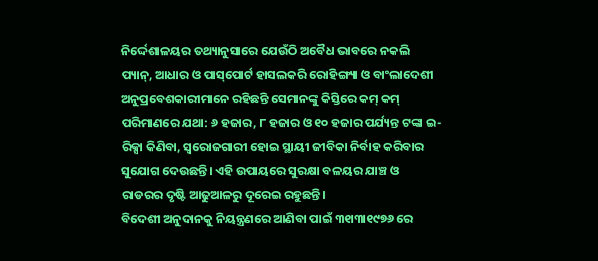ନିର୍ଦ୍ଦେଶାଳୟର ତଥ୍ୟାନୁସାରେ ଯେଉଁଠି ଅବୈଧ ଭାବରେ ନକଲି ପ୍ୟାନ୍‌, ଆଧାର ଓ ପାସ୍‌ପୋର୍ଟ ହାସଲକରି ରୋହିଙ୍ଗ୍ୟା ଓ ବାଂଲାଦେଶୀ ଅନୁପ୍ରବେଶକାରୀମାନେ ରହିଛନ୍ତି ସେମାନଙ୍କୁ କିସ୍ତିରେ କମ୍‌ କମ୍‌ ପରିମାଣରେ ଯଥା: ୬ ହଜାର, ୮ ହଜାର ଓ ୧୦ ହଜାର ପର୍ଯ୍ୟନ୍ତ ଟଙ୍କା ଇ-ରିକ୍ସା କିଣିବା, ସ୍ବରୋଜଗାରୀ ହୋଇ ସ୍ଥାୟୀ ଜୀବିକା ନିର୍ବାହ କରିବାର ସୁଯୋଗ ଦେଉଛନ୍ତି। ଏହି ଉପାୟରେ ସୁରକ୍ଷା ବଳୟର ଯାଞ୍ଚ ଓ ରାଡରର ଦୃଷ୍ଟି ଆଢୁଆଳରୁ ଦୂରେଇ ରହୁଛନ୍ତି।
ବିଦେଶୀ ଅନୁଦାନକୁ ନିୟନ୍ତ୍ରଣରେ ଆଣିବା ପାଇଁ ୩୧ା୩ା୧୯୭୬ ରେ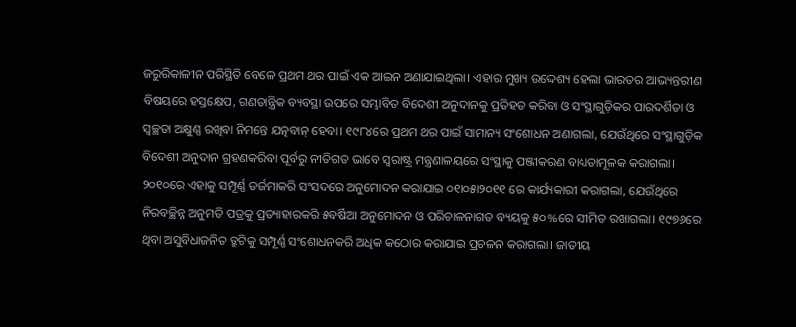ଜରୁରିକାଳୀନ ପରିସ୍ଥିତି ବେଳେ ପ୍ରଥମ ଥର ପାଇଁ ଏକ ଆଇନ ଅଣାଯାଇଥିଲା। ଏହାର ମୁଖ୍ୟ ଉଦ୍ଦେଶ୍ୟ ହେଲା ଭାରତର ଆଭ୍ୟନ୍ତରୀଣ ବିଷୟରେ ହସ୍ତକ୍ଷେପ, ଗଣତାନ୍ତ୍ରିକ ବ୍ୟବସ୍ଥା ଉପରେ ସମ୍ଭାବିତ ବିଦେଶୀ ଅନୁଦାନକୁ ପ୍ରତିହତ କରିବା ଓ ସଂସ୍ଥାଗୁଡ଼ିକର ପାରଦର୍ଶିତା ଓ ସ୍ବଚ୍ଛତା ଅକ୍ଷୁଣ୍ଣ ରଖିବା ନିମନ୍ତେ ଯତ୍ନବାନ୍‌ ହେବା। ୧୯୮୪ରେ ପ୍ରଥମ ଥର ପାଇଁ ସାମାନ୍ୟ ସଂଶୋଧନ ଅଣାଗଲା, ଯେଉଁଥିରେ ସଂସ୍ଥାଗୁଡ଼ିକ ବିଦେଶୀ ଅନୁଦାନ ଗ୍ରହଣକରିବା ପୂର୍ବରୁ ନୀତିଗତ ଭାବେ ସ୍ବରାଷ୍ଟ୍ର ମନ୍ତ୍ରଣାଳୟରେ ସଂସ୍ଥାକୁ ପଞ୍ଜୀକରଣ ବାଧ୍ୟତାମୂଳକ କରାଗଲା। ୨୦୧୦ରେ ଏହାକୁ ସମ୍ପୂର୍ଣ୍ଣ ତର୍ଜମାକରି ସଂସଦରେ ଅନୁମୋଦନ କରାଯାଇ ୦୧ା୦୫ା୨୦୧୧ ରେ କାର୍ଯ୍ୟକାରୀ କରାଗଲା, ଯେଉଁଥିରେ ନିରବଚ୍ଛିନ୍ନ ଅନୁମତି ପତ୍ରକୁ ପ୍ରତ୍ୟାହାରକରି ୫ବର୍ଷିଆ ଅନୁମୋଦନ ଓ ପରିଚାଳନାଗତ ବ୍ୟୟକୁ ୫୦%ରେ ସୀମିତ ରଖାଗଲା। ୧୯୭୬ରେ ଥିବା ଅସୁବିଧାଜନିତ ତ୍ରୁଟିକୁ ସମ୍ପୂର୍ଣ୍ଣ ସଂଶୋଧନକରି ଅଧିକ କଠୋର କରାଯାଇ ପ୍ରଚଳନ କରାଗଲା। ଜାତୀୟ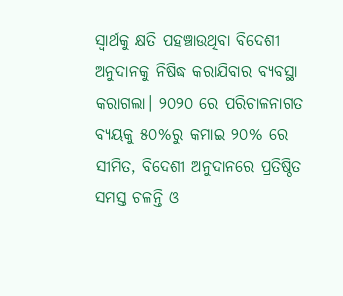ସ୍ବାର୍ଥକୁ କ୍ଷତି ପହଞ୍ଚାଉଥିବା ବିଦେଶୀ ଅନୁଦାନକୁ ନିଷିଦ୍ଧ କରାଯିବାର ବ୍ୟବସ୍ଥା କରାଗଲା। ୨୦୨୦ ରେ ପରିଚାଳନାଗତ ବ୍ୟୟକୁ ୫୦%ରୁ କମାଇ ୨୦% ରେ ସୀମିତ, ବିଦେଶୀ ଅନୁଦାନରେ ପ୍ରତିଷ୍ଠିତ ସମସ୍ତ ଚଳନ୍ତି ଓ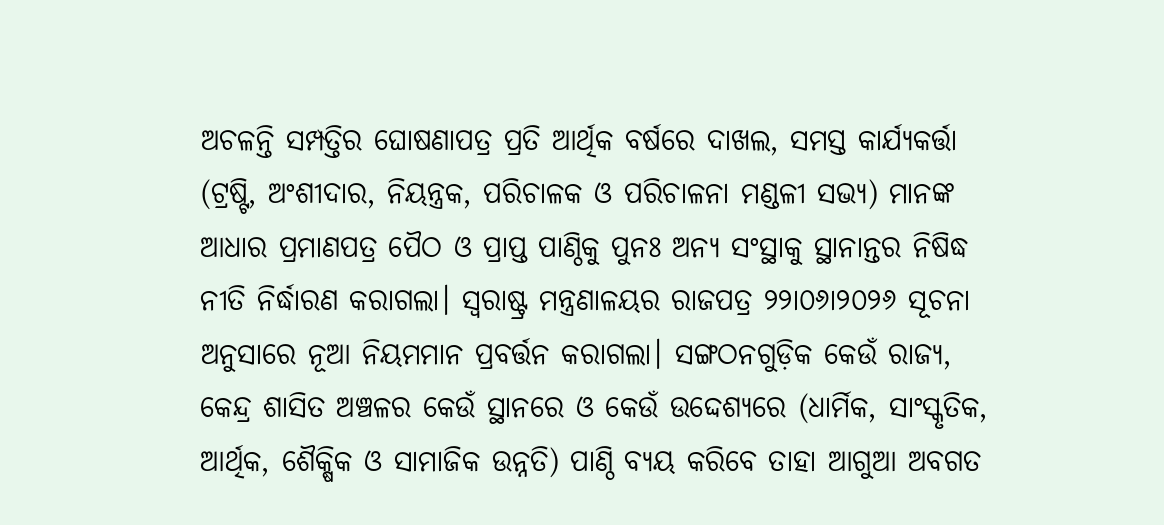ଅଚଳନ୍ତି ସମ୍ପତ୍ତିର ଘୋଷଣାପତ୍ର ପ୍ରତି ଆର୍ଥିକ ବର୍ଷରେ ଦାଖଲ, ସମସ୍ତ କାର୍ଯ୍ୟକର୍ତ୍ତା (ଟ୍ରଷ୍ଟି, ଅଂଶୀଦାର, ନିୟନ୍ତ୍ରକ, ପରିଚାଳକ ଓ ପରିଚାଳନା ମଣ୍ଡଳୀ ସଭ୍ୟ) ମାନଙ୍କ ଆଧାର ପ୍ରମାଣପତ୍ର ପୈଠ ଓ ପ୍ରାପ୍ତ ପାଣ୍ଠିକୁ ପୁନଃ ଅନ୍ୟ ସଂସ୍ଥାକୁ ସ୍ଥାନାନ୍ତର ନିଷିଦ୍ଧ ନୀତି ନିର୍ଦ୍ଧାରଣ କରାଗଲା। ସ୍ବରାଷ୍ଟ୍ର ମନ୍ତ୍ରଣାଳୟର ରାଜପତ୍ର ୨୨ା୦୬ା୨୦୨୬ ସୂଚନା ଅନୁସାରେ ନୂଆ ନିୟମମାନ ପ୍ରବର୍ତ୍ତନ କରାଗଲା। ସଙ୍ଗଠନଗୁଡ଼ିକ କେଉଁ ରାଜ୍ୟ, କେନ୍ଦ୍ର ଶାସିତ ଅଞ୍ଚଳର କେଉଁ ସ୍ଥାନରେ ଓ କେଉଁ ଉଦ୍ଦେଶ୍ୟରେ (ଧାର୍ମିକ, ସାଂସ୍କୃତିକ, ଆର୍ଥିକ, ଶୈକ୍ଷିକ ଓ ସାମାଜିକ ଉନ୍ନତି) ପାଣ୍ଠି ବ୍ୟୟ କରିବେ ତାହା ଆଗୁଆ ଅବଗତ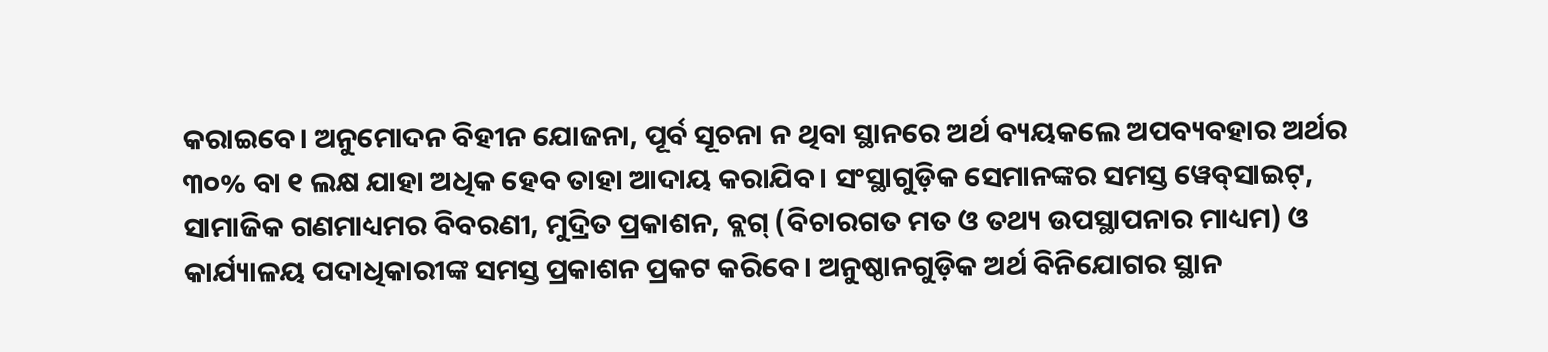କରାଇବେ। ଅନୁମୋଦନ ବିହୀନ ଯୋଜନା, ପୂର୍ବ ସୂଚନା ନ ଥିବା ସ୍ଥାନରେ ଅର୍ଥ ବ୍ୟୟକଲେ ଅପବ୍ୟବହାର ଅର୍ଥର ୩୦% ବା ୧ ଲକ୍ଷ ଯାହା ଅଧିକ ହେବ ତାହା ଆଦାୟ କରାଯିବ। ସଂସ୍ଥାଗୁଡ଼ିକ ସେମାନଙ୍କର ସମସ୍ତ ୱେବ୍‌ସାଇଟ୍‌, ସାମାଜିକ ଗଣମାଧ୍ୟମର ବିବରଣୀ, ମୁଦ୍ରିତ ପ୍ରକାଶନ, ବ୍ଲଗ୍‌ (ବିଚାରଗତ ମତ ଓ ତଥ୍ୟ ଉପସ୍ଥାପନାର ମାଧ୍ୟମ) ଓ କାର୍ଯ୍ୟାଳୟ ପଦାଧିକାରୀଙ୍କ ସମସ୍ତ ପ୍ରକାଶନ ପ୍ରକଟ କରିବେ। ଅନୁଷ୍ଠାନଗୁଡ଼ିକ ଅର୍ଥ ବିନିଯୋଗର ସ୍ଥାନ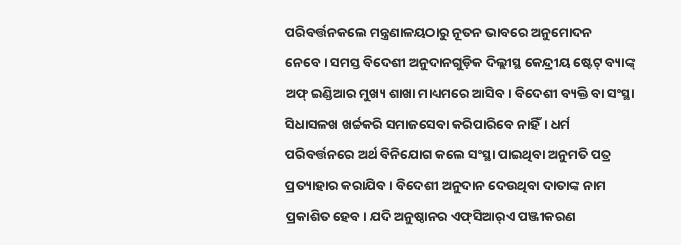ପରିବର୍ତ୍ତନକଲେ ମନ୍ତ୍ରଣାଳୟଠାରୁ ନୂତନ ଭାବରେ ଅନୁମୋଦନ ନେବେ। ସମସ୍ତ ବିଦେଶୀ ଅନୁଦାନଗୁଡ଼ିକ ଦିଲ୍ଲୀସ୍ଥ କେନ୍ଦ୍ରୀୟ ଷ୍ଟେଟ୍‌ ବ୍ୟାଙ୍କ୍‌ ଅଫ୍‌ ଇଣ୍ଡିଆର ମୁଖ୍ୟ ଶାଖା ମାଧ୍ୟମରେ ଆସିବ। ବିଦେଶୀ ବ୍ୟକ୍ତି ବା ସଂସ୍ଥା ସିଧାସଳଖ ଖର୍ଚ୍ଚକରି ସମାଜସେବା କରିପାରିବେ ନାହିଁ। ଧର୍ମ ପରିବର୍ତ୍ତନରେ ଅର୍ଥ ବିନିଯୋଗ କଲେ ସଂସ୍ଥା ପାଇଥିବା ଅନୁମତି ପତ୍ର ପ୍ରତ୍ୟାହାର କରାଯିବ। ବିଦେଶୀ ଅନୁଦାନ ଦେଉଥିବା ଦାତାଙ୍କ ନାମ ପ୍ରକାଶିତ ହେବ। ଯଦି ଅନୁଷ୍ଠାନର ଏଫ୍‌ସିଆର୍‌ଏ ପଞ୍ଜୀକରଣ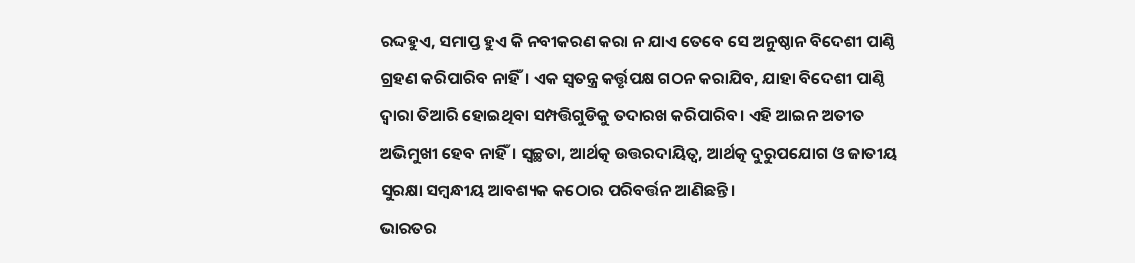ରଦ୍ଦହୁଏ, ସମାପ୍ତ ହୁଏ କି ନବୀକରଣ କରା ନ ଯାଏ ତେବେ ସେ ଅନୁଷ୍ଠାନ ବିଦେଶୀ ପାଣ୍ଠି ଗ୍ରହଣ କରିପାରିବ ନାହିଁ। ଏକ ସ୍ବତନ୍ତ୍ର କର୍ତ୍ତୃପକ୍ଷ ଗଠନ କରାଯିବ, ଯାହା ବିଦେଶୀ ପାଣ୍ଠି ଦ୍ୱାରା ତିଆରି ହୋଇଥିବା ସମ୍ପତ୍ତିଗୁଡିକୁ ତଦାରଖ କରିପାରିବ। ଏହି ଆଇନ ଅତୀତ ଅଭିମୁଖୀ ହେବ ନାହିଁ। ସ୍ବଚ୍ଛତା, ଆର୍ଥତ୍କ ଉତ୍ତରଦାୟିତ୍ୱ, ଆର୍ଥତ୍କ ଦୁରୁପଯୋଗ ଓ ଜାତୀୟ ସୁରକ୍ଷା ସମ୍ବନ୍ଧୀୟ ଆବଶ୍ୟକ କଠୋର ପରିବର୍ତ୍ତନ ଆଣିଛନ୍ତି।
ଭାରତର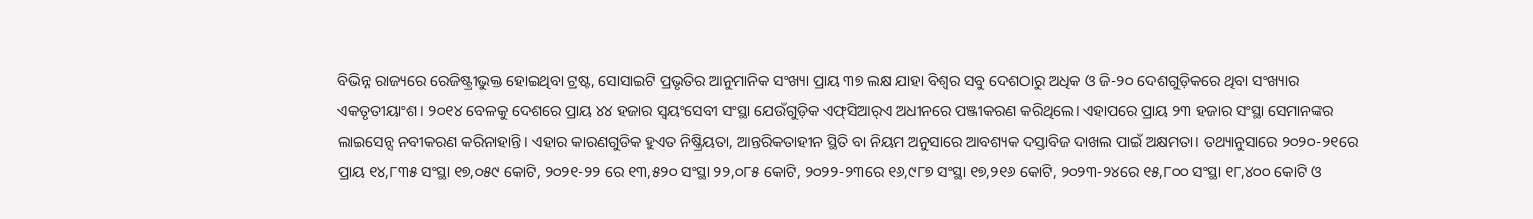ବିଭିନ୍ନ ରାଜ୍ୟରେ ରେଜିଷ୍ଟ୍ରୀଭୁକ୍ତ ହୋଇଥିବା ଟ୍ରଷ୍ଟ, ସୋସାଇଟି ପ୍ରଭୃତିର ଆନୁମାନିକ ସଂଖ୍ୟା ପ୍ରାୟ ୩୭ ଲକ୍ଷ ଯାହା ବିଶ୍ୱର ସବୁ ଦେଶଠାରୁ ଅଧିକ ଓ ଜି-୨୦ ଦେଶଗୁଡ଼ିକରେ ଥିବା ସଂଖ୍ୟାର ଏକତୃତୀୟାଂଶ। ୨୦୧୪ ବେଳକୁ ଦେଶରେ ପ୍ରାୟ ୪୪ ହଜାର ସ୍ବୟଂସେବୀ ସଂସ୍ଥା ଯେଉଁଗୁଡ଼ିକ ଏଫ୍‌ସିଆର୍‌ଏ ଅଧୀନରେ ପଞ୍ଜୀକରଣ କରିଥିଲେ। ଏହାପରେ ପ୍ରାୟ ୨୩ ହଜାର ସଂସ୍ଥା ସେମାନଙ୍କର ଲାଇସେନ୍ସ ନବୀକରଣ କରିନାହାନ୍ତି। ଏହାର କାରଣଗୁଡିକ ହୁଏତ ନିଷ୍କ୍ରିୟତା, ଆନ୍ତରିକତାହୀନ ସ୍ଥିତି ବା ନିୟମ ଅନୁସାରେ ଆବଶ୍ୟକ ଦସ୍ତାବିଜ ଦାଖଲ ପାଇଁ ଅକ୍ଷମତା। ତଥ୍ୟାନୁସାରେ ୨୦୨୦-୨୧ରେ ପ୍ରାୟ ୧୪,୮୩୫ ସଂସ୍ଥା ୧୭,୦୫୯ କୋଟି, ୨୦୨୧-୨୨ ରେ ୧୩,୫୨୦ ସଂସ୍ଥା ୨୨,୦୮୫ କୋଟି, ୨୦୨୨-୨୩ରେ ୧୬,୯୮୭ ସଂସ୍ଥା ୧୭,୨୧୬ କୋଟି, ୨୦୨୩-୨୪ରେ ୧୫,୮୦୦ ସଂସ୍ଥା ୧୮,୪୦୦ କୋଟି ଓ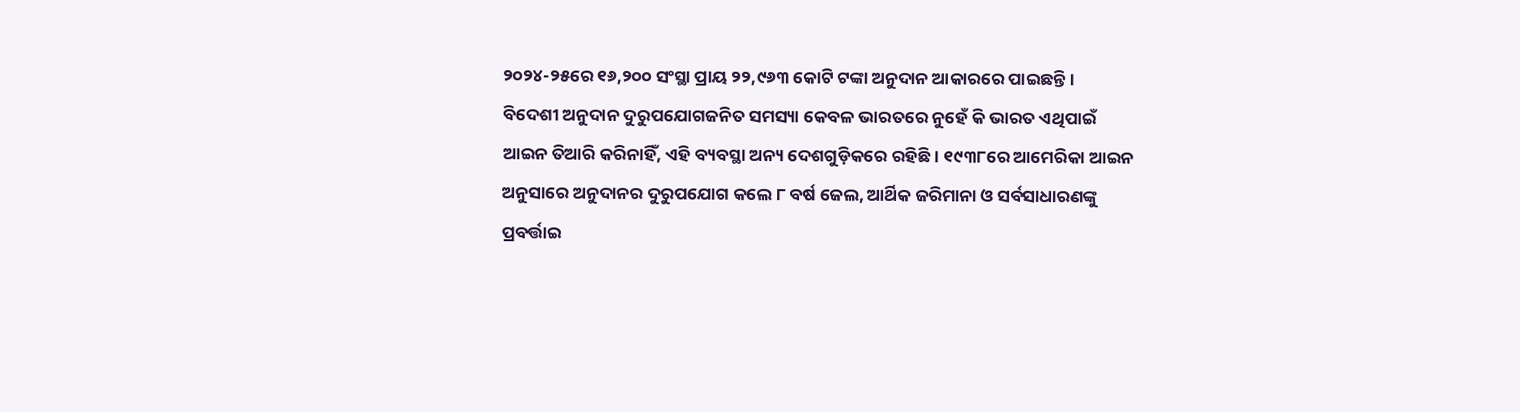୨୦୨୪-୨୫ରେ ୧୬,୨୦୦ ସଂସ୍ଥା ପ୍ରାୟ ୨୨,୯୬୩ କୋଟି ଟଙ୍କା ଅନୁଦାନ ଆକାରରେ ପାଇଛନ୍ତି।
ବିଦେଶୀ ଅନୁଦାନ ଦୁରୁପଯୋଗଜନିତ ସମସ୍ୟା କେବଳ ଭାରତରେ ନୁହେଁ କି ଭାରତ ଏଥିପାଇଁ ଆଇନ ତିଆରି କରିନାହିଁ, ଏହି ବ୍ୟବସ୍ଥା ଅନ୍ୟ ଦେଶଗୁଡ଼ିକରେ ରହିଛି। ୧୯୩୮ରେ ଆମେରିକା ଆଇନ ଅନୁସାରେ ଅନୁଦାନର ଦୁରୁପଯୋଗ କଲେ ୮ ବର୍ଷ ଜେଲ, ଆର୍ଥିକ ଜରିମାନା ଓ ସର୍ବସାଧାରଣଙ୍କୁ ପ୍ରବର୍ତ୍ତାଇ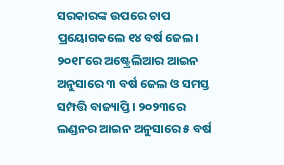ସରକାରଙ୍କ ଉପରେ ଚାପ ପ୍ରୟୋଗକଲେ ୧୪ ବର୍ଷ ଜେଲ। ୨୦୧୮ରେ ଅଷ୍ଟ୍ରେଲିଆର ଆଇନ ଅନୁସାରେ ୩ ବର୍ଷ ଜେଲ ଓ ସମସ୍ତ ସମ୍ପତ୍ତି ବାଜ୍ୟାପ୍ତି। ୨୦୨୩ରେ ଲଣ୍ଡନର ଆଇନ ଅନୁସାରେ ୫ ବର୍ଷ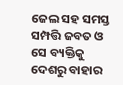ଜେଲ ସହ ସମସ୍ତ ସମ୍ପତ୍ତି ଜବତ ଓ ସେ ବ୍ୟକ୍ତିକୁ ଦେଶରୁ ବାହାର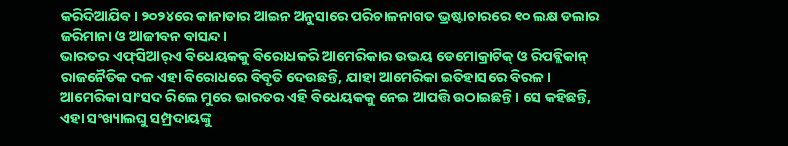କରିଦିଆଯିବ। ୨୦୨୪ରେ କାନାଡାର ଆଇନ ଅନୁସାରେ ପରିଚାଳନାଗତ ଭ୍ରଷ୍ଟାଚାରରେ ୧୦ ଲକ୍ଷ ଡଲାର ଜରିମାନା ଓ ଆଜୀବନ ବାସନ୍ଦ।
ଭାରତର ଏଫ୍‌ସିଆର୍‌ଏ ବିଧେୟକକୁ ବିରୋଧକରି ଆମେରିକାର ଉଭୟ ଡେମୋକ୍ରାଟିକ୍‌ ଓ ରିପବ୍ଲିକାନ୍‌ ରାଜନୈତିକ ଦଳ ଏହା ବିରୋଧରେ ବିବୃତି ଦେଉଛନ୍ତି, ଯାହା ଆମେରିକା ଇତିହାସରେ ବିରଳ। ଆମେରିକା ସାଂସଦ ରିଲେ ମୁରେ ଭାରତର ଏହି ବିଧେୟକକୁ ନେଇ ଆପତ୍ତି ଉଠାଇଛନ୍ତି। ସେ କହିଛନ୍ତି, ଏହା ସଂଖ୍ୟାଲଘୁ ସମ୍ପ୍ରଦାୟଙ୍କୁ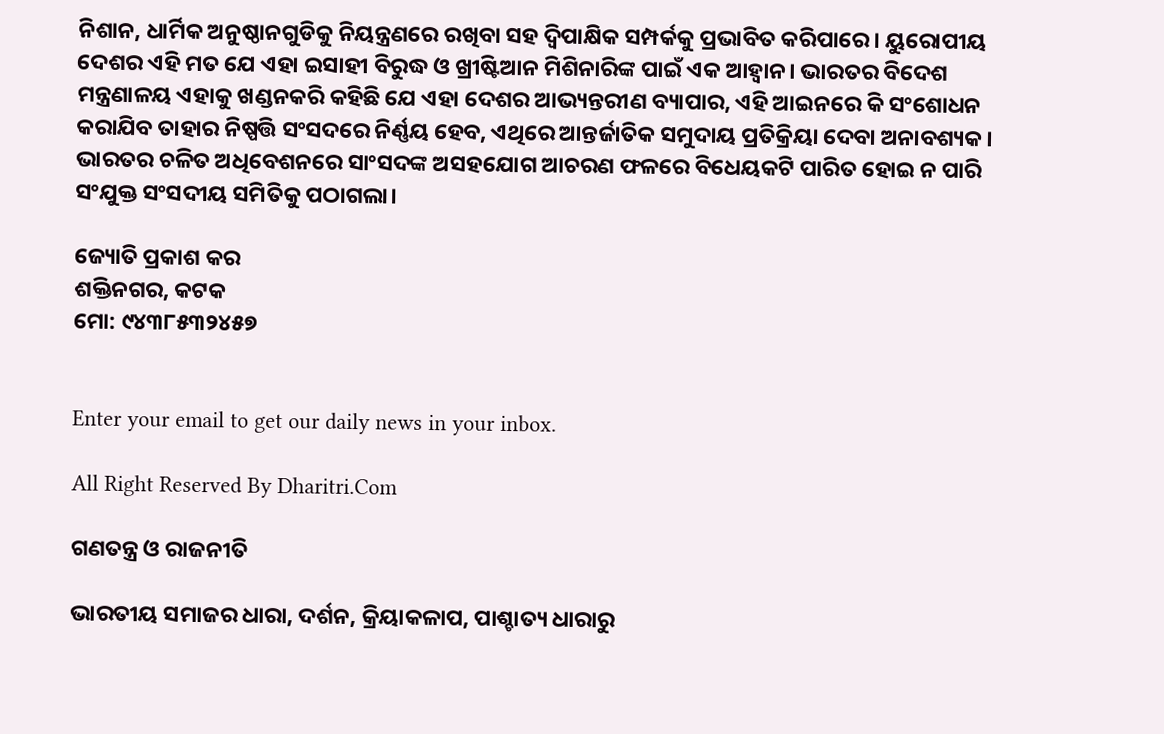ନିଶାନ, ଧାର୍ମିକ ଅନୁଷ୍ଠାନଗୁଡିକୁ ନିୟନ୍ତ୍ରଣରେ ରଖିବା ସହ ଦ୍ୱିପାକ୍ଷିକ ସମ୍ପର୍କକୁ ପ୍ରଭାବିତ କରିପାରେ। ୟୁରୋପୀୟ ଦେଶର ଏହି ମତ ଯେ ଏହା ଇସାହୀ ବିରୁଦ୍ଧ ଓ ଖ୍ରୀଷ୍ଟିଆନ ମିଶିନାରିଙ୍କ ପାଇଁ ଏକ ଆହ୍ବାନ। ଭାରତର ବିଦେଶ ମନ୍ତ୍ରଣାଳୟ ଏହାକୁ ଖଣ୍ଡନକରି କହିଛି ଯେ ଏହା ଦେଶର ଆଭ୍ୟନ୍ତରୀଣ ବ୍ୟାପାର, ଏହି ଆଇନରେ କି ସଂଶୋଧନ କରାଯିବ ତାହାର ନିଷ୍ପତ୍ତି ସଂସଦରେ ନିର୍ଣ୍ଣୟ ହେବ, ଏଥିରେ ଆନ୍ତର୍ଜାତିକ ସମୁଦାୟ ପ୍ରତିକ୍ରିୟା ଦେବା ଅନାବଶ୍ୟକ। ଭାରତର ଚଳିତ ଅଧିବେଶନରେ ସାଂସଦଙ୍କ ଅସହଯୋଗ ଆଚରଣ ଫଳରେ ବିଧେୟକଟି ପାରିତ ହୋଇ ନ ପାରି ସଂଯୁକ୍ତ ସଂସଦୀୟ ସମିତିକୁ ପଠାଗଲା।

ଜ୍ୟୋତି ପ୍ରକାଶ କର
ଶକ୍ତିନଗର, କଟକ
ମୋ: ୯୪୩୮୫୩୨୪୫୭


Enter your email to get our daily news in your inbox.

All Right Reserved By Dharitri.Com

ଗଣତନ୍ତ୍ର ଓ ରାଜନୀତି

ଭାରତୀୟ ସମାଜର ଧାରା, ଦର୍ଶନ, କ୍ରିୟାକଳାପ, ପାଶ୍ଚାତ୍ୟ ଧାରାରୁ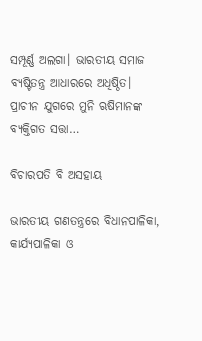ସମ୍ପୂର୍ଣ୍ଣ ଅଲଗା। ଭାରତୀୟ ସମାଜ ବ୍ୟଷ୍ଟିତନ୍ତ୍ର ଆଧାରରେ ଅଧିଷ୍ଠିତ। ପ୍ରାଚୀନ ଯୁଗରେ ମୁନି ଋଷିମାନଙ୍କ ବ୍ୟକ୍ତିଗତ ସତ୍ତା…

ବିଚାରପତି ବି ଅସହାୟ

ଭାରତୀୟ ଗଣତନ୍ତ୍ରରେ ବିଧାନପାଳିକା, କାର୍ଯ୍ୟପାଳିକା ଓ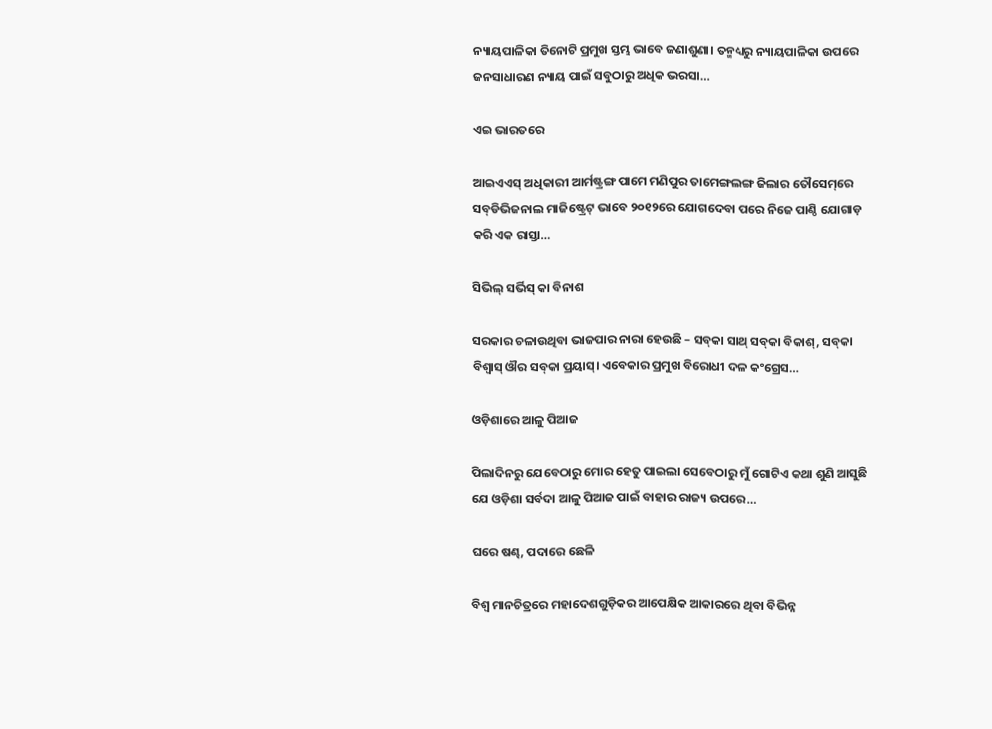ନ୍ୟାୟପାଳିକା ତିନୋଟି ପ୍ରମୁଖ ସ୍ତମ୍ଭ ଭାବେ ଜଣାଶୁଣା। ତନ୍ମଧ୍ୟରୁ ନ୍ୟାୟପାଳିକା ଉପରେ ଜନସାଧାରଣ ନ୍ୟାୟ ପାଇଁ ସବୁଠାରୁ ଅଧିକ ଭରସା…

ଏଇ ଭାରତରେ

ଆଇଏଏସ୍‌ ଅଧିକାରୀ ଆର୍ମଷ୍ଟ୍ରଙ୍ଗ ପାମେ ମଣିପୁର ତାମେଙ୍ଗଲଙ୍ଗ ଜିଲାର ତୌସେମ୍‌ରେ ସବ୍‌ଡିଭିଜନାଲ ମାଜିଷ୍ଟ୍ରେଟ୍‌ ଭାବେ ୨୦୧୨ରେ ଯୋଗଦେବା ପରେ ନିଜେ ପାଣ୍ଠି ଯୋଗାଡ଼ କରି ଏକ ରାସ୍ତା…

ସିଭିଲ୍‌ ସର୍ଭିସ୍‌ କା ବିନାଶ

ସରକାର ଚଳାଉଥିବା ଭାଜପାର ନାରା ହେଉଛି – ସବ୍‌କା ସାଥ୍‌ ସବ୍‌କା ବିକାଶ୍‌, ସବ୍‌କା ବିଶ୍ୱାସ୍‌ ଔର ସବ୍‌କା ପ୍ରୟାସ୍‌। ଏବେକାର ପ୍ରମୁଖ ବିରୋଧୀ ଦଳ କଂଗ୍ରେସ…

ଓଡ଼ିଶାରେ ଆଳୁ ପିଆଜ

ପିଲାଦିନରୁ ଯେବେଠାରୁ ମୋର ହେତୁ ପାଇଲା ସେବେଠାରୁ ମୁଁ ଗୋଟିଏ କଥା ଶୁଣି ଆସୁଛି ଯେ ଓଡ଼ିଶା ସର୍ବଦା ଆଳୁ ପିଆଜ ପାଇଁ ବାହାର ରାଜ୍ୟ ଉପରେ…

ଘରେ ଷଣ୍ଢ, ପଦାରେ ଛେଳି

ବିଶ୍ୱ ମାନଚିତ୍ରରେ ମହାଦେଶଗୁଡ଼ିକର ଆପେକ୍ଷିକ ଆକାରରେ ଥିବା ବିଭିନ୍ନ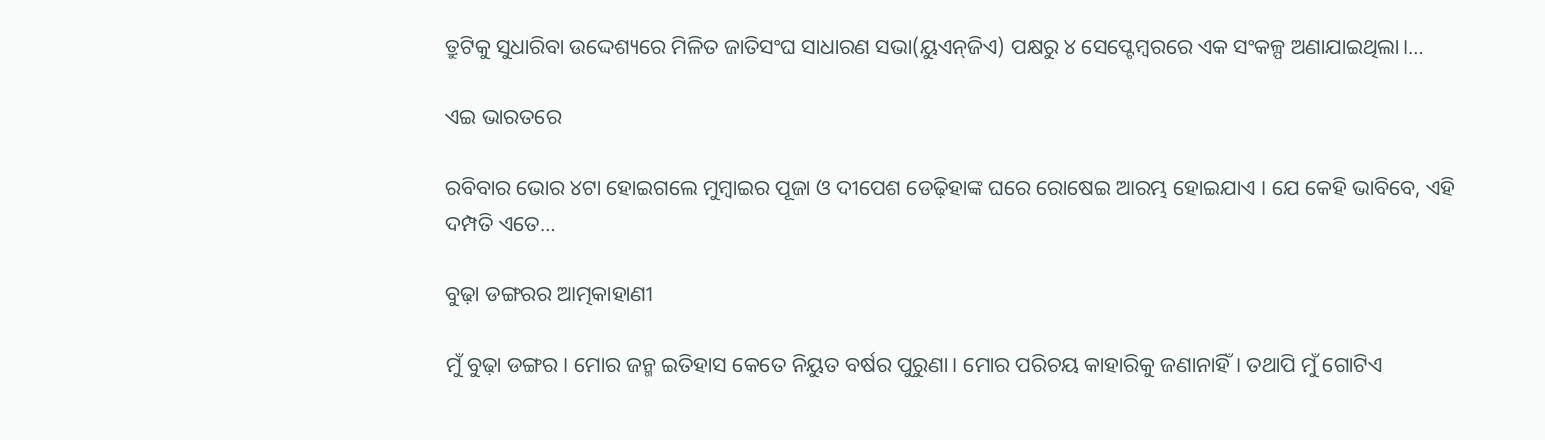ତ୍ରୁଟିକୁ ସୁଧାରିବା ଉଦ୍ଦେଶ୍ୟରେ ମିଳିତ ଜାତିସଂଘ ସାଧାରଣ ସଭା(ୟୁଏନ୍‌ଜିଏ) ପକ୍ଷରୁ ୪ ସେପ୍ଟେମ୍ବରରେ ଏକ ସଂକଳ୍ପ ଅଣାଯାଇଥିଲା।…

ଏଇ ଭାରତରେ

ରବିବାର ଭୋର ୪ଟା ହୋଇଗଲେ ମୁମ୍ବାଇର ପୂଜା ଓ ଦୀପେଶ ଡେଢ଼ିହାଙ୍କ ଘରେ ରୋଷେଇ ଆରମ୍ଭ ହୋଇଯାଏ । ଯେ କେହି ଭାବିବେ, ଏହି ଦମ୍ପତି ଏତେ…

ବୁଢ଼ା ଡଙ୍ଗରର ଆତ୍ମକାହାଣୀ

ମୁଁ ବୁଢ଼ା ଡଙ୍ଗର। ମୋର ଜନ୍ମ ଇତିହାସ କେତେ ନିୟୁତ ବର୍ଷର ପୁରୁଣା। ମୋର ପରିଚୟ କାହାରିକୁ ଜଣାନାହିଁ। ତଥାପି ମୁଁ ଗୋଟିଏ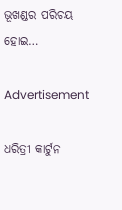ଭୂଖଣ୍ଡର ପରିଚୟ ହୋଇ…

Advertisement

ଧରିତ୍ରୀ କାର୍ଟୁନ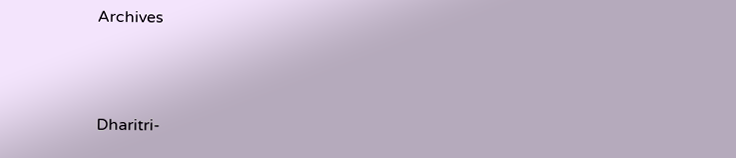Archives



Dharitri-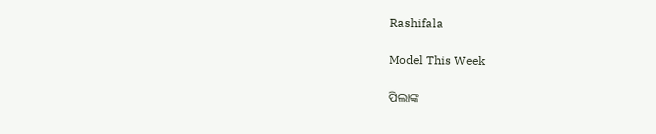Rashifala

Model This Week

ପିଲାଙ୍କ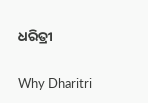ଧରିତ୍ରୀ

Why Dharitri